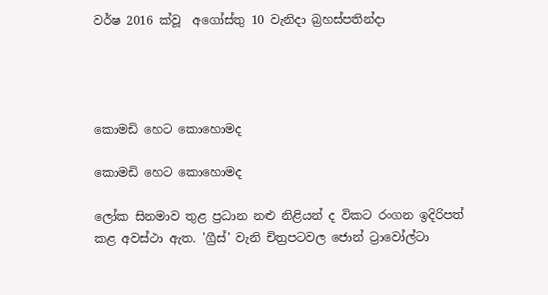වර්ෂ 2016 ක්වූ  අගෝස්තු 10 වැනිදා බ්‍රහස්පතින්දා




කොමඩි හෙට කොහොමද

කොමඩි හෙට කොහොමද

ලෝක සිනමාව තුළ ප්‍රධාන නළු නිළියන් ද විකට රංගන ඉදිරිපත් කළ අවස්ථා ඇත. 'ග්‍රීස්' වැනි චිත්‍රපටවල ජොන් ට්‍රාවෝල්ටා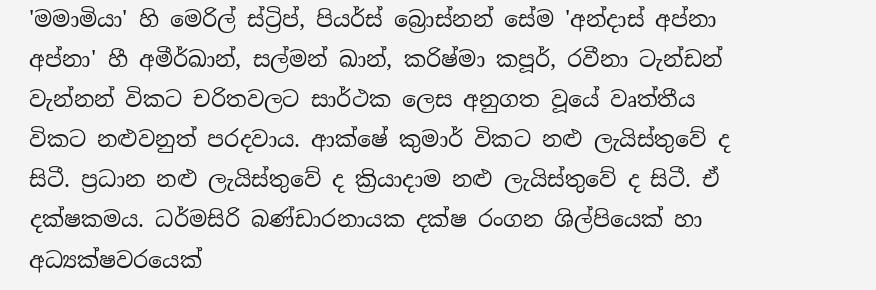'මමාමියා' හි මෙරිල් ස්ට්‍රිප්, පියර්ස් බ්‍රොස්නන් සේම 'අන්දාස් අප්නා අප්නා' හී අමීර්ඛාන්, සල්මන් ඛාන්, කරිෂ්මා කපූර්, රවීනා ටැන්ඩන් වැන්නන් විකට චරිතවලට සාර්ථක ලෙස අනුගත වූයේ වෘත්තීය විකට නළුවනුත් පරදවාය. ආක්ෂේ කුමාර් විකට නළු ලැයිස්තුවේ ද සිටී. ප්‍රධාන නළු ලැයිස්තුවේ ද ක්‍රියාදාම නළු ලැයිස්තුවේ ද සිටී. ඒ දක්ෂකමය. ධර්මසිරි බණ්ඩාරනායක දක්ෂ රංගන ශිල්පියෙක් හා අධ්‍යක්ෂවරයෙක්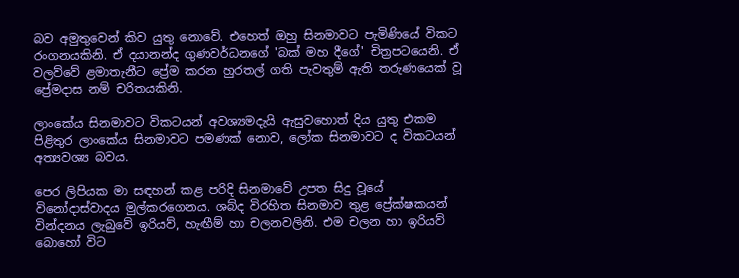බව අමුතුවෙන් කිව යුතු නොවේ. එහෙත් ඔහු සිනමාවට පැමිණියේ විකට රංගනයකිනි. ඒ දයානන්ද ගුණවර්ධනගේ 'බක් මහ දීගේ' චිත්‍රපටයෙනි. ඒ වලව්වේ ළමාතැනීට ප්‍රේම කරන හුරතල් ගති පැවතුම් ඇති තරුණයෙක් වූ ප්‍රේමදාස නම් චරිතයකිනි.

ලාංකේය සිනමාවට විකටයන් අවශ්‍යමදැයි ඇසුවහොත් දිය යුතු එකම පිළිතුර ලාංකේය සිනමාවට පමණක් නොව, ලෝක සිනමාවට ද විකටයන් අත්‍යවශ්‍ය බවය.

පෙර ලිපියක මා සඳහන් කළ පරිදි සිනමාවේ උපත සිදු වූයේ විනෝදාස්වාදය මුල්කරගෙනය. ශබ්ද විරහිත සිනමාව තුළ ප්‍රේක්ෂකයන් වින්දනය ලැබුවේ ඉරියව්, හැඟීම් හා චලනවලිනි. එම චලන හා ඉරියව් බොහෝ විට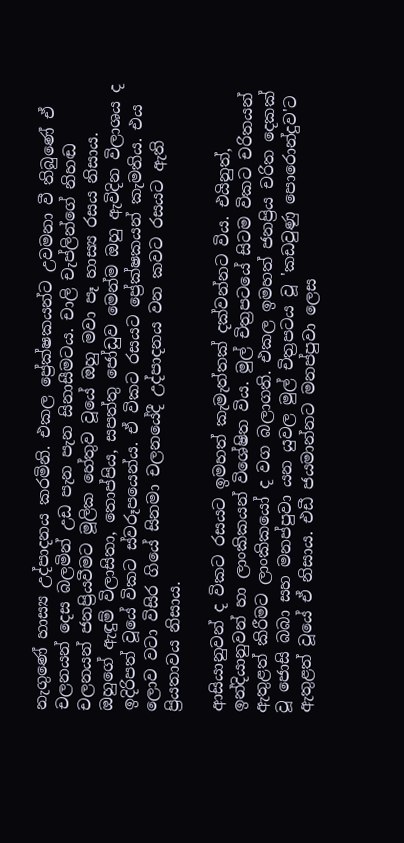නැගුණේ හාස්‍ය උද්පාදනය කරමිනි. එකල ප්‍රේක්ෂකයන්ට උවමනා වී තිබුණේ ඒ චලනයන් දෙස බලමින් උඩ පැන පැන සිනාසීමටය. චාලි චැප්ලින්ගේ නිහඬ චලනයන් ජනප්‍රියවීමට මූලික හේතුව වූයේ ඔහු මවා පෑ හාස්‍ය රසය නිසාය. ඔහුගේ ඇඳුම් විලාසිතා, තොප්පිය, සපත්තු ජෝඩුව මෙන්ම ඔහු ඇවිදින විලාශය ද ඉදිරිපත් වූයේ විකට ස්වරූපයෙන්ය. ඒ විකට රසයට ප්‍රේක්ෂකයන් කැමතිය. එය ලොව වටා විසිර ගියේ සිනමා චලනයේදී උද්පාදනය වන කවට රසයට ඇති ප්‍රියතාවය නිසාය.

ආසියානුවන් ද විකට රසයට ඉමහත් කැමැත්තක් දක්වන්නට විය. එයිනුත්, ඉන්දියානුවන් හා ලාංකිකයන් විශේෂිත විය. මුල් චිත්‍රපටයේ සිටම විකට චරිතයන් ඇතුළත් කිරීමට ලාංකිකයෝ ද වග බලාගති. එකල ඉමහත් ජනප්‍රිය චරිත දෙකක් වූ ජොසි බබා සහ මනප්පුවා යන යුවල මුල් චිත්‍රපටය වූ 'කඩවුණු පොරොන්දුව'ට ඇතුළත් වූයේ ඒ නිසාය. එඩී ජයමාන්නට මනප්පුවා ලෙස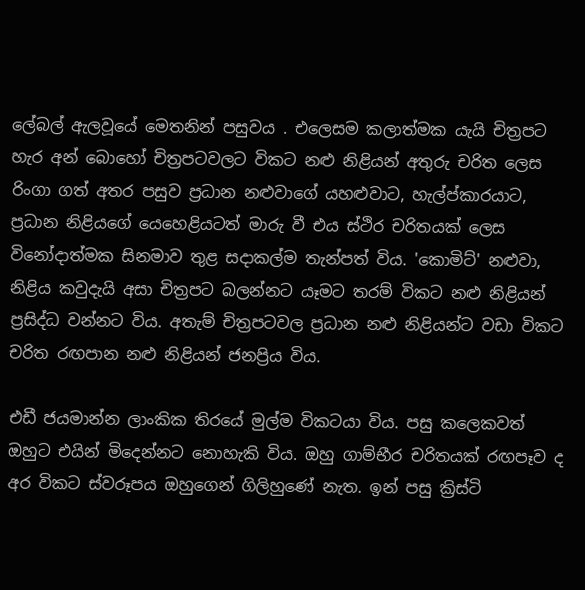ලේබල් ඇලවූයේ මෙතනින් පසුවය . එලෙසම කලාත්මක යැයි චිත්‍රපට හැර අන් බොහෝ චිත්‍රපටවලට විකට නළු නිළියන් අතුරු චරිත ලෙස රිංගා ගත් අතර පසුව ප්‍රධාන නළුවාගේ යහළුවාට, හැල්ප්කාරයාට, ප්‍රධාන නිළියගේ යෙහෙළියටත් මාරු වී එය ස්ථිර චරිතයක් ලෙස විනෝදාත්මක සිනමාව තුළ සදාකල්ම තැන්පත් විය. 'කොමිට්' නළුවා, නිළිය කවුදැයි අසා චිත්‍රපට බලන්නට යෑමට තරම් විකට නළු නිළියන් ප්‍රසිද්ධ වන්නට විය. අතැම් චිත්‍රපටවල ප්‍රධාන නළු නිළියන්ට වඩා විකට චරිත රඟපාන නළු නිළියන් ජනප්‍රිය විය.

එඩී ජයමාන්න ලාංකික තිරයේ මුල්ම විකටයා විය. පසු කලෙකවත් ඔහුට එයින් මිදෙන්නට නොහැකි විය. ඔහු ගාම්භීර චරිතයක් රඟපෑව ද අර විකට ස්වරූපය ඔහුගෙන් ගිලිහුණේ නැත. ඉන් පසු ක්‍රිස්ටි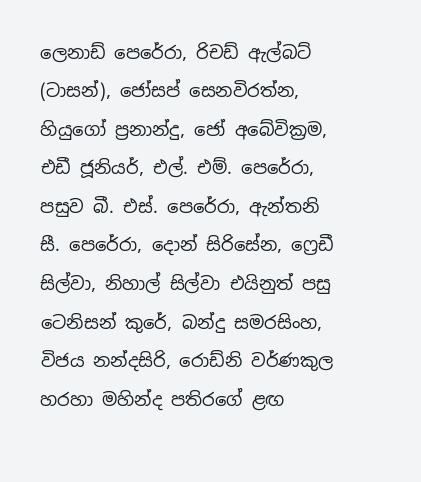ලෙනාඩ් පෙරේරා, රිචඩ් ඇල්බට් (ටාසන්), ජෝසප් සෙනවිරත්න, හියුගෝ ප්‍රනාන්දු, ජෝ අබේවික්‍රම, එඩී ජූනියර්, එල්. එම්. පෙරේරා, පසුව බී. එස්. පෙරේරා, ඇන්තනි සී. පෙරේරා, දොන් සිරිසේන, ෆ්‍රෙඩී සිල්වා, නිහාල් සිල්වා එයිනුත් පසු ටෙනිසන් කුරේ, බන්දු සමරසිංහ, විජය නන්දසිරි, රොඩ්නි වර්ණකුල හරහා මහින්ද පතිරගේ ළඟ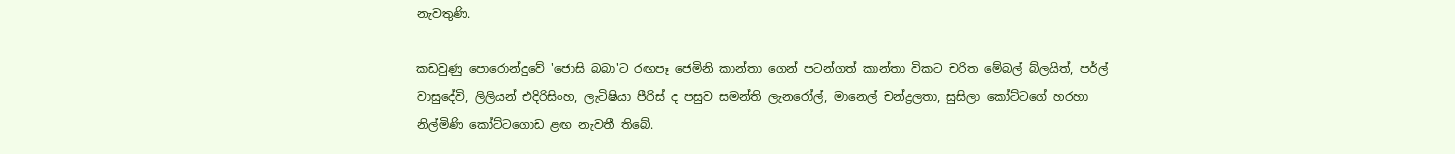නැවතුණි.

කඩවුණු පොරොන්දුවේ 'ජොසි බබා'ට රඟපෑ ජෙමිනි කාන්තා ගෙන් පටන්ගත් කාන්තා විකට චරිත මේබල් බ්ලයිත්, පර්ල් වාසුදේවි, ලිලියන් එදිරිසිංහ, ලැටිෂියා පීරිස් ද පසුව සමන්ති ලැනරෝල්, මානෙල් චන්ද්‍රලතා, සුසිලා කෝට්ටගේ හරහා නිල්මිණි කෝට්ටගොඩ ළඟ නැවතී තිබේ.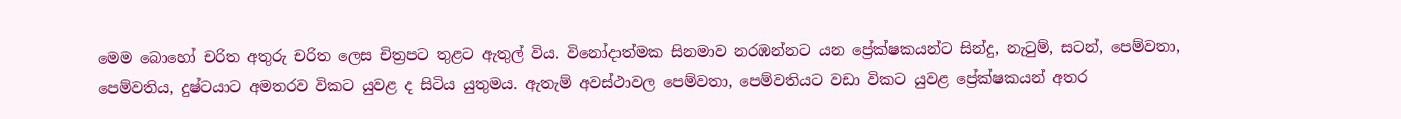මෙම බොහෝ චරිත අතුරු චරිත ලෙස චිත්‍රපට තුළට ඇතුල් විය. විනෝදාත්මක සිනමාව නරඹන්නට යන ප්‍රේක්ෂකයන්ට සින්දු, නැටුම්, සටන්, පෙම්වතා, පෙම්වතිය, දුෂ්ටයාට අමතරව විකට යුවළ ද සිටිය යුතුමය. ඇතැම් අවස්ථාවල පෙම්වතා, පෙම්වතියට වඩා විකට යුවළ ප්‍රේක්ෂකයන් අතර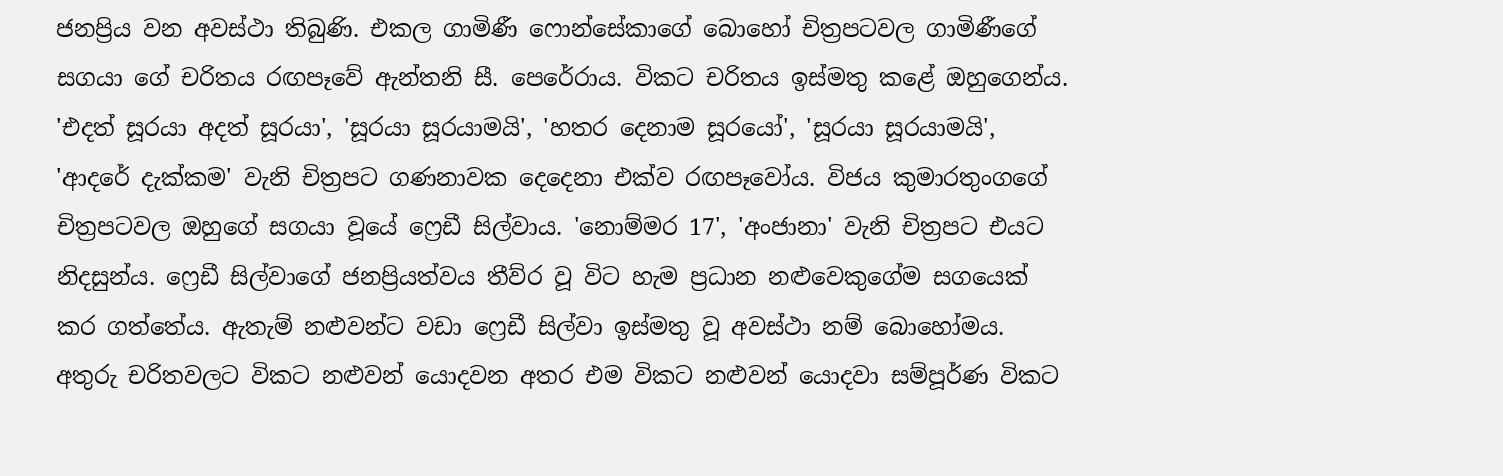ජනප්‍රිය වන අවස්ථා තිබුණි. එකල ගාමිණී ෆොන්සේකාගේ බොහෝ චිත්‍රපටවල ගාමිණීගේ සගයා ගේ චරිතය රඟපෑවේ ඇන්තනි සී. පෙරේරාය. විකට චරිතය ඉස්මතු කළේ ඔහුගෙන්ය. 'එදත් සූරයා අදත් සූරයා', 'සූරයා සූරයාමයි', 'හතර දෙනාම සූරයෝ', 'සූරයා සූරයාමයි', 'ආදරේ දැක්කම' වැනි චිත්‍රපට ගණනාවක දෙදෙනා එක්ව රඟපෑවෝය. විජය කුමාරතුංගගේ චිත්‍රපටවල ඔහුගේ සගයා වූයේ ෆ්‍රෙඩී සිල්වාය. 'නොම්මර 17', 'අංජානා' වැනි චිත්‍රපට එයට නිදසුන්ය. ෆ්‍රෙඩී සිල්වාගේ ජනප්‍රියත්වය තීව්ර වූ විට හැම ප්‍රධාන නළුවෙකුගේම සගයෙක් කර ගත්තේය. ඇතැම් නළුවන්ට වඩා ෆ්‍රෙඩී සිල්වා ඉස්මතු වූ අවස්ථා නම් බොහෝමය. අතුරු චරිතවලට විකට නළුවන් යොදවන අතර එම විකට නළුවන් යොදවා සම්පූර්ණ විකට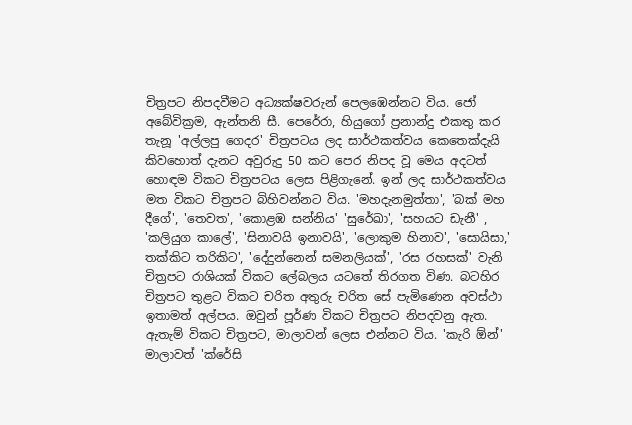චිත්‍රපට නිපදවීමට අධ්‍යක්ෂවරුන් පෙලඹෙන්නට විය. ජෝ අබේවික්‍රම, ඇන්තනි සී. පෙරේරා, හියුගෝ ප්‍රනාන්දු එකතු කර තැනූ 'අල්ලපු ගෙදර' චිත්‍රපටය ලද සාර්ථකත්වය කෙතෙක්දැයි කිවහොත් දැනට අවුරුදු 50 කට පෙර නිපද වූ මෙය අදටත් හොඳම විකට චිත්‍රපටය ලෙස පිළිගැනේ. ඉන් ලද සාර්ථකත්වය මත විකට චිත්‍රපට බිහිවන්නට විය. 'මහදැනමුත්තා', 'බක් මහ දීගේ', 'තෙවත', 'කොළඹ සන්නිය' 'සුරේඛා', 'සහයට ඩැනී' , 'කලියුග කාලේ', 'සිනාවයි ඉනාවයි', 'ලොකුම හිනාව', 'සොයිසා,' තක්කිට තරිකිට', 'දේදුන්නෙන් සමනලියක්', 'රස රහසක්' වැනි චිත්‍රපට රාශියක් විකට ලේබලය යටතේ තිරගත විණ. බටහිර චිත්‍රපට තුළට විකට චරිත අතුරු චරිත සේ පැමිණෙන අවස්ථා ඉතාමත් අල්පය. ඔවුන් පූර්ණ විකට චිත්‍රපට නිපදවනු ඇත. ඇතැම් විකට චිත්‍රපට, මාලාවන් ලෙස එන්නට විය. 'කැරි ඕන්' මාලාවත් 'ක්රේසි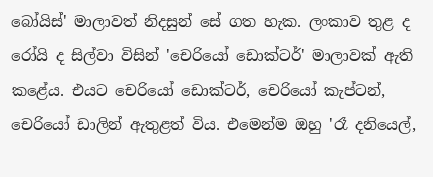බෝයිස්' මාලාවත් නිදසුන් සේ ගත හැක. ලංකාව තුළ ද රෝයි ද සිල්වා විසින් 'චෙරියෝ ඩොක්ටර්' මාලාවක් ඇති කළේය. එයට චෙරියෝ ඩොක්ටර්, චෙරියෝ කැප්ටන්, චෙරියෝ ඩාලින් ඇතුළත් විය. එමෙන්ම ඔහු 'රෑ දනියෙල්,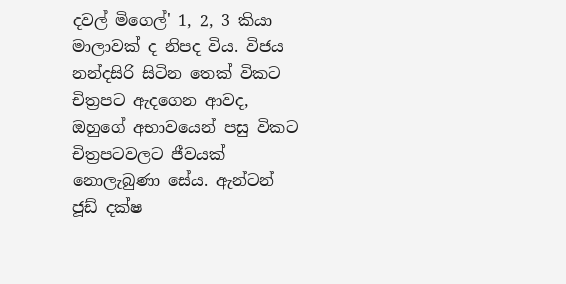දවල් මිගෙල්' 1, 2, 3 කියා මාලාවක් ද නිපද විය. විජය නන්දසිරි සිටින තෙක් විකට චිත්‍රපට ඇදගෙන ආවද, ඔහුගේ අභාවයෙන් පසු විකට චිත්‍රපටවලට ජීවයක් නොලැබුණා සේය. ඇන්ටන් ජූඩ් දක්ෂ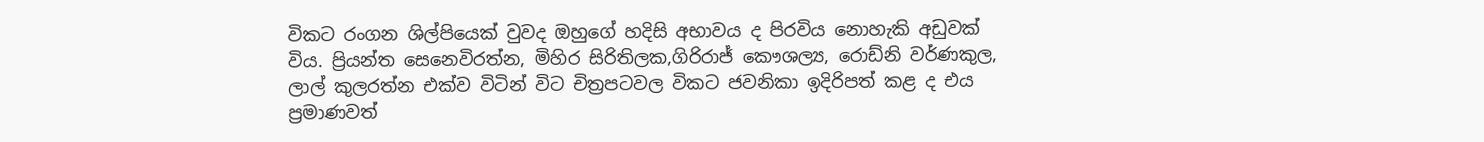විකට රංගන ශිල්පියෙක් වුවද ඔහුගේ හදිසි අභාවය ද පිරවිය නොහැකි අඩුවක් විය. ප්‍රියන්ත සෙනෙවිරත්න, මිහිර සිරිතිලක,ගිරිරාජ් කෞශල්‍ය, රොඩ්නි වර්ණකුල, ලාල් කුලරත්න එක්ව විටින් විට චිත්‍රපටවල විකට ජවනිකා ඉදිරිපත් කළ ද එය ප්‍රමාණවත්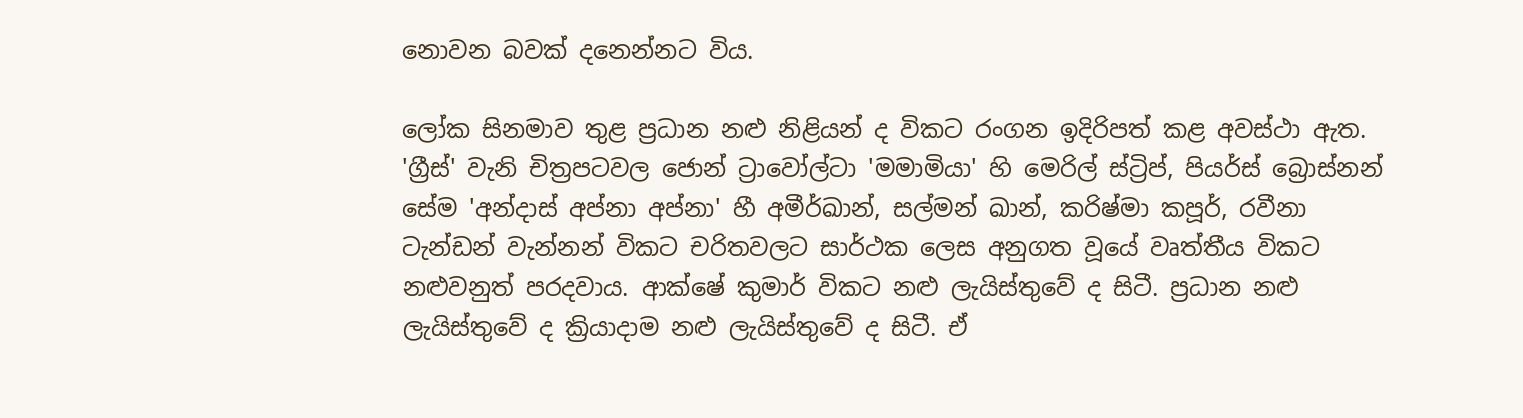නොවන බවක් දනෙන්නට විය.

ලෝක සිනමාව තුළ ප්‍රධාන නළු නිළියන් ද විකට රංගන ඉදිරිපත් කළ අවස්ථා ඇත. 'ග්‍රීස්' වැනි චිත්‍රපටවල ජොන් ට්‍රාවෝල්ටා 'මමාමියා' හි මෙරිල් ස්ට්‍රිප්, පියර්ස් බ්‍රොස්නන් සේම 'අන්දාස් අප්නා අප්නා' හී අමීර්ඛාන්, සල්මන් ඛාන්, කරිෂ්මා කපූර්, රවීනා ටැන්ඩන් වැන්නන් විකට චරිතවලට සාර්ථක ලෙස අනුගත වූයේ වෘත්තීය විකට නළුවනුත් පරදවාය. ආක්ෂේ කුමාර් විකට නළු ලැයිස්තුවේ ද සිටී. ප්‍රධාන නළු ලැයිස්තුවේ ද ක්‍රියාදාම නළු ලැයිස්තුවේ ද සිටී. ඒ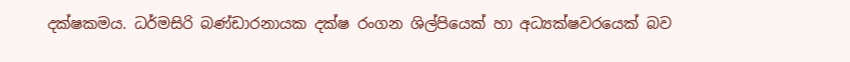දක්ෂකමය. ධර්මසිරි බණ්ඩාරනායක දක්ෂ රංගන ශිල්පියෙක් හා අධ්‍යක්ෂවරයෙක් බව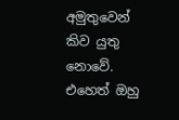අමුතුවෙන් කිව යුතු නොවේ. එහෙත් ඔහු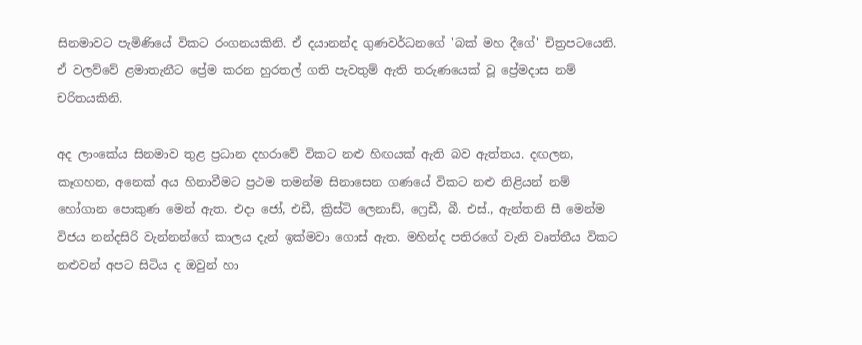සිනමාවට පැමිණියේ විකට රංගනයකිනි. ඒ දයානන්ද ගුණවර්ධනගේ 'බක් මහ දීගේ' චිත්‍රපටයෙනි. ඒ වලව්වේ ළමාතැනීට ප්‍රේම කරන හුරතල් ගති පැවතුම් ඇති තරුණයෙක් වූ ප්‍රේමදාස නම් චරිතයකිනි.

අද ලාංකේය සිනමාව තුළ ප්‍රධාන දහරාවේ විකට නළු හිඟයක් ඇති බව ඇත්තය. දඟලන, කෑගහන, අනෙක් අය හිනාවීමට ප්‍රථම තමන්ම සිනාසෙන ගණයේ විකට නළු නිළියන් නම් හෝගාන පොකුණ මෙන් ඇත. එදා ජෝ, එඩී, ක්‍රිස්ටි ලෙනාඩ්, ෆ්‍රෙඩී, බී. එස්., ඇන්තනි සී මෙන්ම විජය නන්දසිරි වැන්නන්ගේ කාලය දැන් ඉක්මවා ගොස් ඇත. මහින්ද පතිරගේ වැනි වෘත්තීය විකට නළුවන් අපට සිටිය ද ඔවුන් හා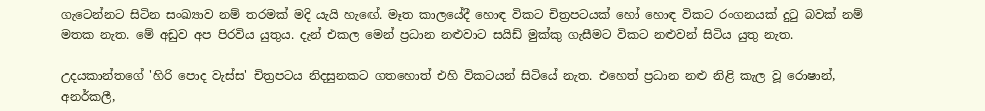ගැටෙන්නට සිටින සංඛ්‍යාව නම් තරමක් මදි යැයි හැඟේ. මෑත කාලයේදී හොඳ විකට චිත්‍රපටයක් හෝ හොඳ විකට රංගනයක් දුටු බවක් නම් මතක නැත. මේ අඩුව අප පිරවිය යුතුය. දැන් එකල මෙන් ප්‍රධාන නළුවාට සයිඩ් මුක්කු ගැසීමට විකට නළුවන් සිටිය යුතු නැත.

උදයකාන්තගේ 'හිරි පොද වැස්ස' චිත්‍රපටය නිදසුනකට ගතහොත් එහි විකටයන් සිටියේ නැත. එහෙත් ප්‍රධාන නළු නිළි කැල වූ රොෂාන්, අනර්කලී,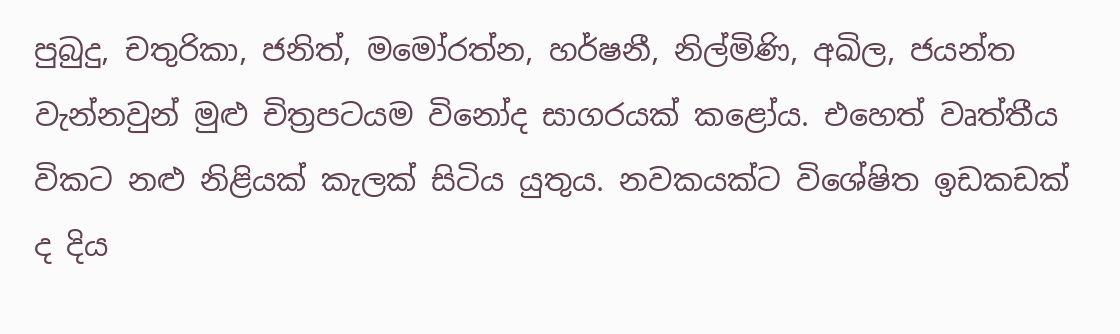පුබුදු, චතුරිකා, ජනිත්, මමෝරත්න, හර්ෂනී, නිල්මිණි, අඛිල, ජයන්ත වැන්නවුන් මුළු චිත්‍රපටයම විනෝද සාගරයක් කළෝය. එහෙත් වෘත්තීය විකට නළු නිළියක් කැලක් සිටිය යුතුය. නවකයක්ට විශේෂිත ඉඩකඩක් ද දිය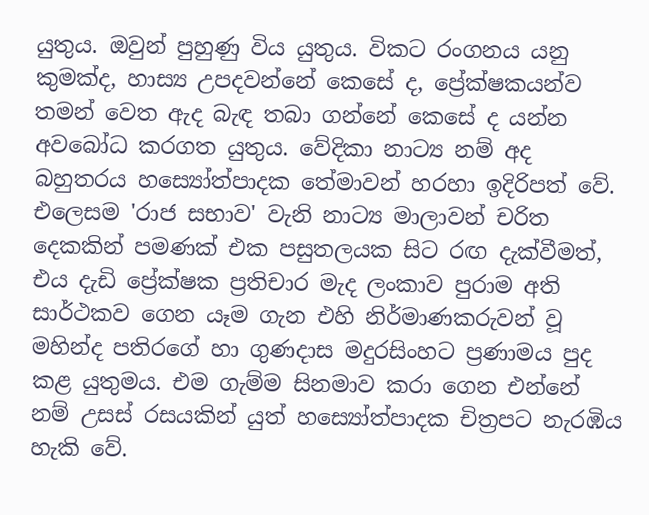යුතුය. ඔවුන් පුහුණු විය යුතුය. විකට රංගනය යනු කුමක්ද, හාස්‍ය උපදවන්නේ කෙසේ ද, ප්‍රේක්ෂකයන්ව තමන් වෙත ඇද බැඳ තබා ගන්නේ කෙසේ ද යන්න අවබෝධ කරගත යුතුය. වේදිකා නාට්‍ය නම් අද බහුතරය හස්‍යෝත්පාදක තේමාවන් හරහා ඉදිරිපත් වේ. එලෙසම 'රාජ සභාව' වැනි නාට්‍ය මාලාවන් චරිත දෙකකින් පමණක් එක පසුතලයක සිට රඟ දැක්වීමත්, එය දැඩි ප්‍රේක්ෂක ප්‍රතිචාර මැද ලංකාව පුරාම අති සාර්ථකව ගෙන යෑම ගැන එහි නිර්මාණකරුවන් වූ මහින්ද පතිරගේ හා ගුණදාස මදුරසිංහට ප්‍රණාමය පුද කළ යුතුමය. එම ගැම්ම සිනමාව කරා ගෙන එන්නේ නම් උසස් රසයකින් යුත් හස්‍යෝත්පාදක චිත්‍රපට නැරඹිය හැකි වේ.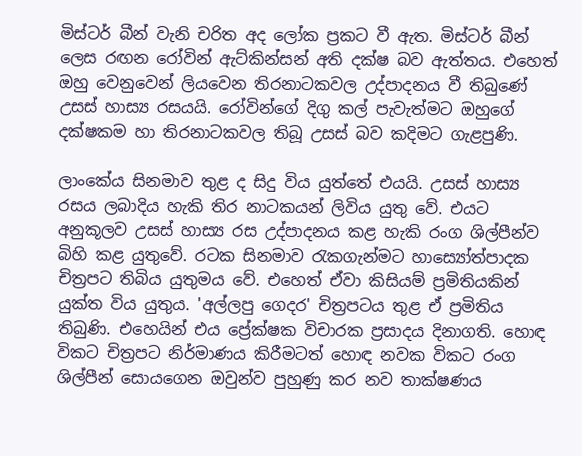මිස්ටර් බීන් වැනි චරිත අද ලෝක ප්‍රකට වී ඇත. මිස්ටර් බීන් ලෙස රඟන රෝවින් ඇට්කින්සන් අති දක්ෂ බව ඇත්තය. එහෙත් ඔහු වෙනුවෙන් ලියවෙන තිරනාටකවල උද්පාදනය වී තිබුණේ උසස් හාස්‍ය රසයයි. රෝවින්ගේ දිගු කල් පැවැත්මට ඔහුගේ දක්ෂකම හා තිරනාටකවල තිබූ උසස් බව කදිමට ගැළපුණි.

ලාංකේය සිනමාව තුළ ද සිදු විය යුත්තේ එයයි. උසස් හාස්‍ය රසය ලබාදිය හැකි තිර නාටකයන් ලිවිය යුතු වේ. එයට අනුකූලව උසස් හාස්‍ය රස උද්පාදනය කළ හැකි රංග ශිල්පීන්ව බිහි කළ යුතුවේ. රටක සිනමාව රැකගැන්මට හාස්‍යෝත්පාදක චිත්‍රපට තිබිය යුතුමය වේ. එහෙත් ඒවා කිසියම් ප්‍රමිතියකින් යුක්ත විය යුතුය. 'අල්ලපු ගෙදර' චිත්‍රපටය තුළ ඒ ප්‍රමිතිය තිබුණි. එහෙයින් එය ප්‍රේක්ෂක විචාරක ප්‍රසාදය දිනාගති. හොඳ විකට චිත්‍රපට නිර්මාණය කිරීමටත් හොඳ නවක විකට රංග ශිල්පීන් සොයගෙන ඔවුන්ව පුහුණු කර නව තාක්ෂණය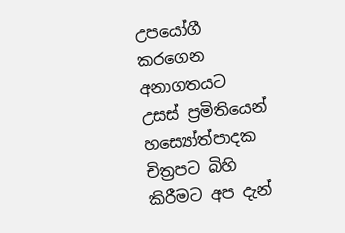උපයෝගී කරගෙන අනාගතයට උසස් ප්‍රමිතියෙන් හස්‍යෝත්පාදක චිත්‍රපට බිහි කිරීමට අප දැන්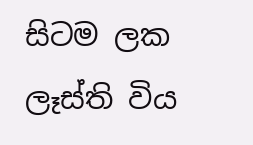සිටම ලක ලෑස්ති විය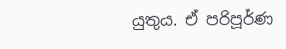යුතුය. ඒ පරිපූර්ණ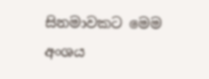සිනමාවකට මෙම අංශය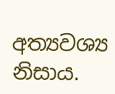අත්‍යවශ්‍ය නිසාය.